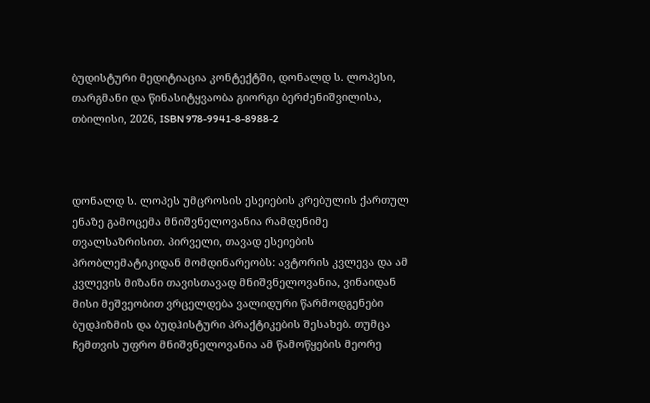ბუდისტური მედიტიაცია კონტექტში, დონალდ ს. ლოპესი, თარგმანი და წინასიტყვაობა გიორგი ბერძენიშვილისა, თბილისი, 2026, ISBN 978-9941-8-8988-2



დონალდ ს. ლოპეს უმცროსის ესეიების კრებულის ქართულ ენაზე გამოცემა მნიშვნელოვანია რამდენიმე თვალსაზრისით. პირველი, თავად ესეიების პრობლემატიკიდან მომდინარეობს: ავტორის კვლევა და ამ კვლევის მიზანი თავისთავად მნიშვნელოვანია, ვინაიდან მისი მეშვეობით ვრცელდება ვალიდური წარმოდგენები ბუდჰიზმის და ბუდჰისტური პრაქტიკების შესახებ. თუმცა ჩემთვის უფრო მნიშვნელოვანია ამ წამოწყების მეორე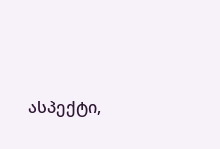ასპექტი,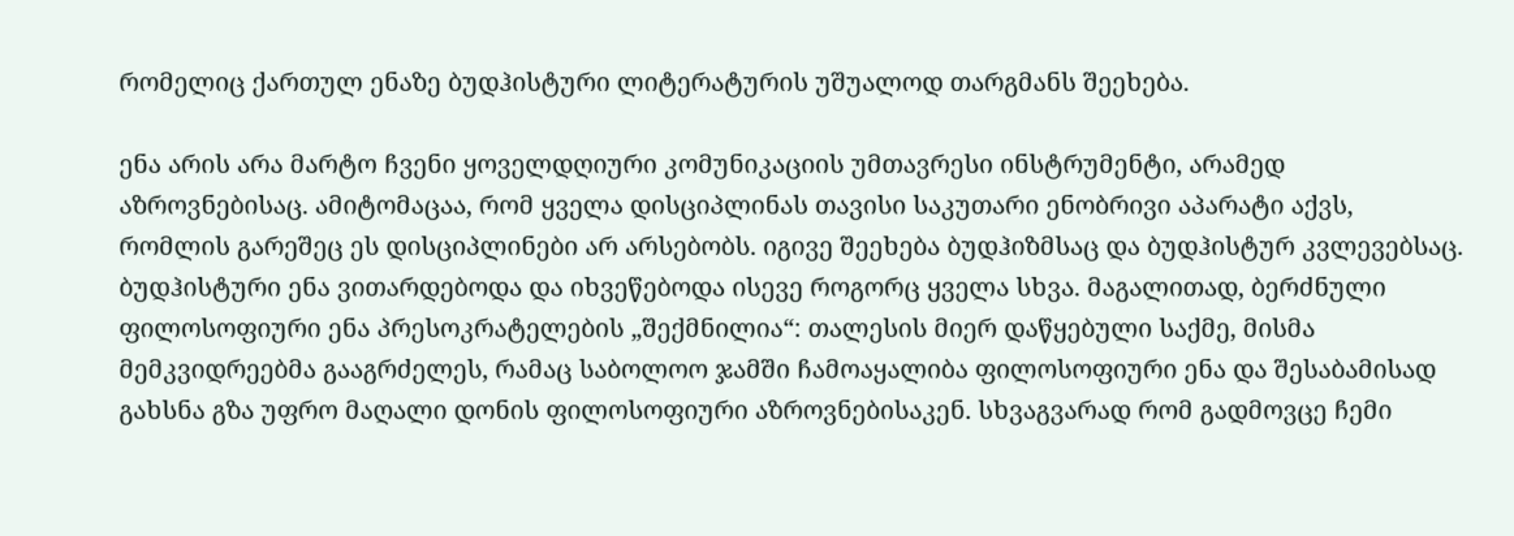რომელიც ქართულ ენაზე ბუდჰისტური ლიტერატურის უშუალოდ თარგმანს შეეხება.

ენა არის არა მარტო ჩვენი ყოველდღიური კომუნიკაციის უმთავრესი ინსტრუმენტი, არამედ აზროვნებისაც. ამიტომაცაა, რომ ყველა დისციპლინას თავისი საკუთარი ენობრივი აპარატი აქვს, რომლის გარეშეც ეს დისციპლინები არ არსებობს. იგივე შეეხება ბუდჰიზმსაც და ბუდჰისტურ კვლევებსაც. ბუდჰისტური ენა ვითარდებოდა და იხვეწებოდა ისევე როგორც ყველა სხვა. მაგალითად, ბერძნული ფილოსოფიური ენა პრესოკრატელების „შექმნილია“: თალესის მიერ დაწყებული საქმე, მისმა მემკვიდრეებმა გააგრძელეს, რამაც საბოლოო ჯამში ჩამოაყალიბა ფილოსოფიური ენა და შესაბამისად გახსნა გზა უფრო მაღალი დონის ფილოსოფიური აზროვნებისაკენ. სხვაგვარად რომ გადმოვცე ჩემი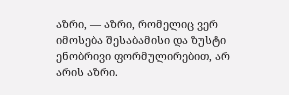აზრი, — აზრი, რომელიც ვერ იმოსება შესაბამისი და ზუსტი ენობრივი ფორმულირებით, არ არის აზრი.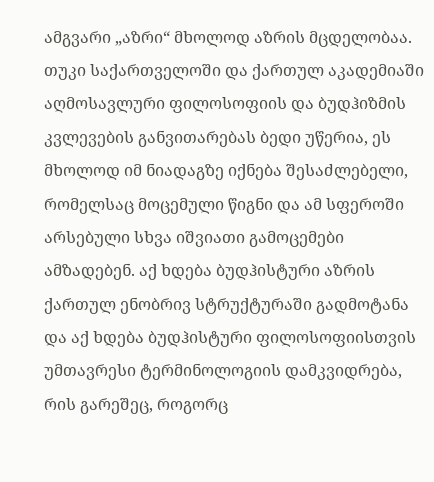ამგვარი „აზრი“ მხოლოდ აზრის მცდელობაა. თუკი საქართველოში და ქართულ აკადემიაში აღმოსავლური ფილოსოფიის და ბუდჰიზმის კვლევების განვითარებას ბედი უწერია, ეს მხოლოდ იმ ნიადაგზე იქნება შესაძლებელი, რომელსაც მოცემული წიგნი და ამ სფეროში არსებული სხვა იშვიათი გამოცემები ამზადებენ. აქ ხდება ბუდჰისტური აზრის ქართულ ენობრივ სტრუქტურაში გადმოტანა და აქ ხდება ბუდჰისტური ფილოსოფიისთვის უმთავრესი ტერმინოლოგიის დამკვიდრება, რის გარეშეც, როგორც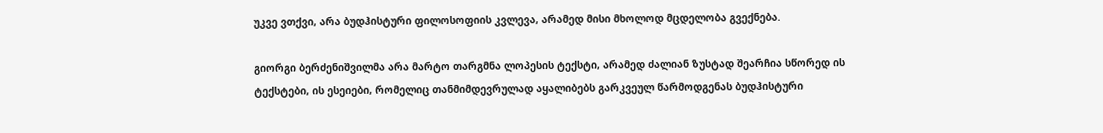უკვე ვთქვი, არა ბუდჰისტური ფილოსოფიის კვლევა, არამედ მისი მხოლოდ მცდელობა გვექნება.

გიორგი ბერძენიშვილმა არა მარტო თარგმნა ლოპესის ტექსტი, არამედ ძალიან ზუსტად შეარჩია სწორედ ის ტექსტები, ის ესეიები, რომელიც თანმიმდევრულად აყალიბებს გარკვეულ წარმოდგენას ბუდჰისტური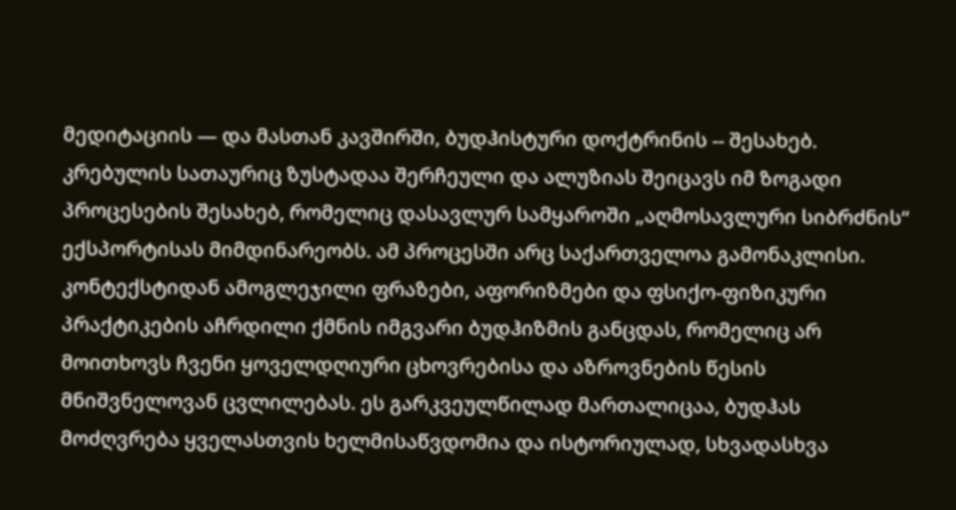მედიტაციის — და მასთან კავშირში, ბუდჰისტური დოქტრინის -- შესახებ. კრებულის სათაურიც ზუსტადაა შერჩეული და ალუზიას შეიცავს იმ ზოგადი პროცესების შესახებ, რომელიც დასავლურ სამყაროში „აღმოსავლური სიბრძნის“ ექსპორტისას მიმდინარეობს. ამ პროცესში არც საქართველოა გამონაკლისი. კონტექსტიდან ამოგლეჯილი ფრაზები, აფორიზმები და ფსიქო-ფიზიკური პრაქტიკების აჩრდილი ქმნის იმგვარი ბუდჰიზმის განცდას, რომელიც არ მოითხოვს ჩვენი ყოველდღიური ცხოვრებისა და აზროვნების წესის მნიშვნელოვან ცვლილებას. ეს გარკვეულწილად მართალიცაა, ბუდჰას მოძღვრება ყველასთვის ხელმისაწვდომია და ისტორიულად, სხვადასხვა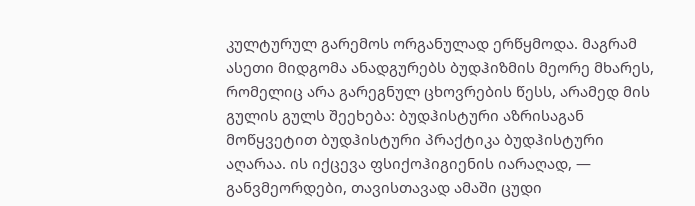კულტურულ გარემოს ორგანულად ერწყმოდა. მაგრამ ასეთი მიდგომა ანადგურებს ბუდჰიზმის მეორე მხარეს, რომელიც არა გარეგნულ ცხოვრების წესს, არამედ მის გულის გულს შეეხება: ბუდჰისტური აზრისაგან მოწყვეტით ბუდჰისტური პრაქტიკა ბუდჰისტური აღარაა. ის იქცევა ფსიქოჰიგიენის იარაღად, — განვმეორდები, თავისთავად ამაში ცუდი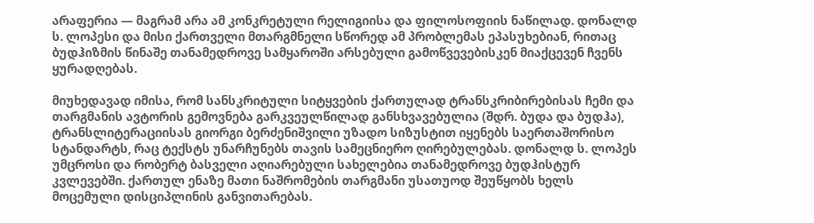არაფერია — მაგრამ არა ამ კონკრეტული რელიგიისა და ფილოსოფიის ნაწილად. დონალდ ს. ლოპესი და მისი ქართველი მთარგმნელი სწორედ ამ პრობლემას ეპასუხებიან, რითაც ბუდჰიზმის წინაშე თანამედროვე სამყაროში არსებული გამოწვევებისკენ მიაქცევენ ჩვენს ყურადღებას.

მიუხედავად იმისა, რომ სანსკრიტული სიტყვების ქართულად ტრანსკრიბირებისას ჩემი და თარგმანის ავტორის გემოვნება გარკვეულწილად განსხვავებულია (შდრ. ბუდა და ბუდჰა), ტრანსლიტერაციისას გიორგი ბერძენიშვილი უზადო სიზუსტით იყენებს საერთაშორისო სტანდარტს, რაც ტექსტს უნარჩუნებს თავის სამეცნიერო ღირებულებას. დონალდ ს. ლოპეს უმცროსი და რობერტ ბასველი აღიარებული სახელებია თანამედროვე ბუდჰისტურ კვლევებში. ქართულ ენაზე მათი ნაშრომების თარგმანი უსათუოდ შეუწყობს ხელს მოცემული დისციპლინის განვითარებას.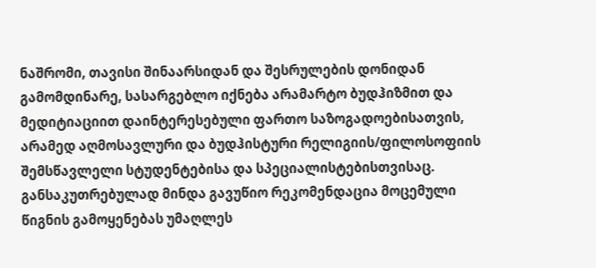ნაშრომი, თავისი შინაარსიდან და შესრულების დონიდან გამომდინარე, სასარგებლო იქნება არამარტო ბუდჰიზმით და მედიტიაციით დაინტერესებული ფართო საზოგადოებისათვის, არამედ აღმოსავლური და ბუდჰისტური რელიგიის/ფილოსოფიის შემსწავლელი სტუდენტებისა და სპეციალისტებისთვისაც. განსაკუთრებულად მინდა გავუწიო რეკომენდაცია მოცემული წიგნის გამოყენებას უმაღლეს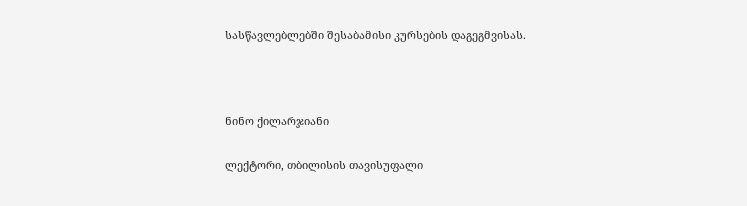სასწავლებლებში შესაბამისი კურსების დაგეგმვისას.



ნინო ქილარჯიანი

ლექტორი, თბილისის თავისუფალი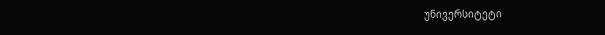უნივერსიტეტი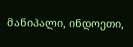მანიპალი, ინდოეთი,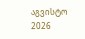აგვისტო 2026